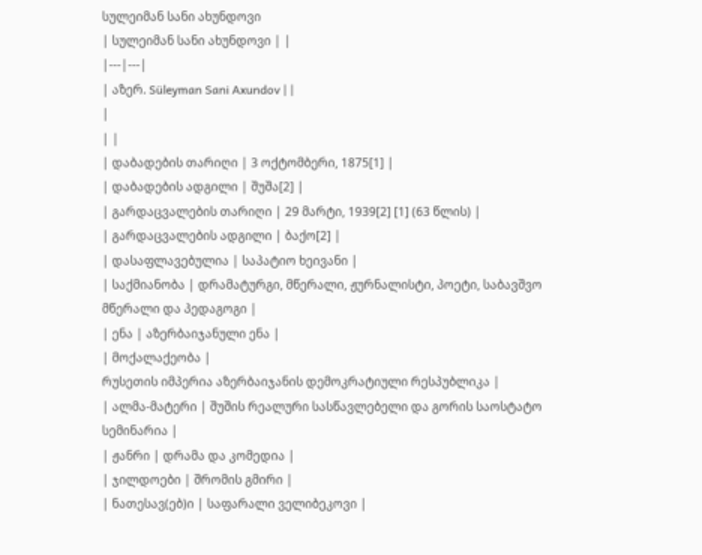სულეიმან სანი ახუნდოვი
| სულეიმან სანი ახუნდოვი | |
|---|---|
| აზერ. Süleyman Sani Axundov | |
|
| |
| დაბადების თარიღი | 3 ოქტომბერი, 1875[1] |
| დაბადების ადგილი | შუშა[2] |
| გარდაცვალების თარიღი | 29 მარტი, 1939[2] [1] (63 წლის) |
| გარდაცვალების ადგილი | ბაქო[2] |
| დასაფლავებულია | საპატიო ხეივანი |
| საქმიანობა | დრამატურგი, მწერალი, ჟურნალისტი, პოეტი, საბავშვო მწერალი და პედაგოგი |
| ენა | აზერბაიჯანული ენა |
| მოქალაქეობა |
რუსეთის იმპერია აზერბაიჯანის დემოკრატიული რესპუბლიკა |
| ალმა-მატერი | შუშის რეალური სასწავლებელი და გორის საოსტატო სემინარია |
| ჟანრი | დრამა და კომედია |
| ჯილდოები | შრომის გმირი |
| ნათესავ(ებ)ი | საფარალი ველიბეკოვი |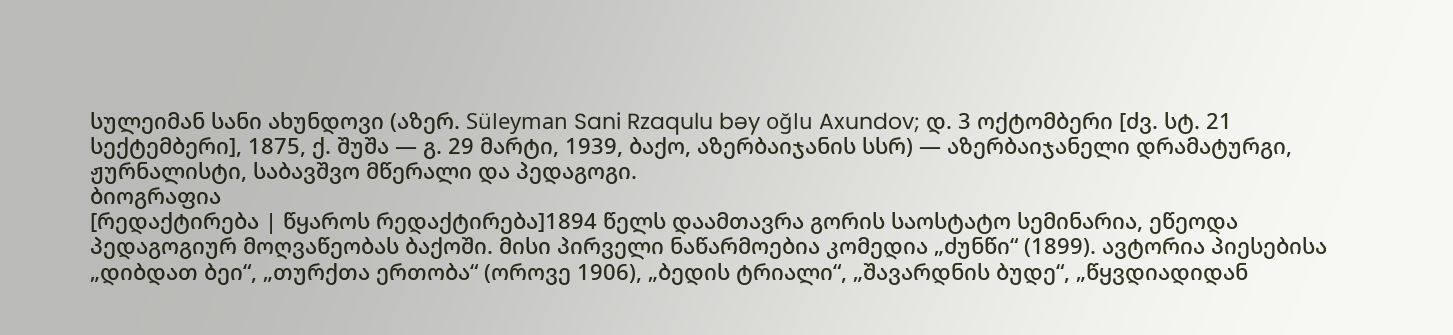სულეიმან სანი ახუნდოვი (აზერ. Süleyman Sani Rzaqulu bəy oğlu Axundov; დ. 3 ოქტომბერი [ძვ. სტ. 21 სექტემბერი], 1875, ქ. შუშა — გ. 29 მარტი, 1939, ბაქო, აზერბაიჯანის სსრ) — აზერბაიჯანელი დრამატურგი, ჟურნალისტი, საბავშვო მწერალი და პედაგოგი.
ბიოგრაფია
[რედაქტირება | წყაროს რედაქტირება]1894 წელს დაამთავრა გორის საოსტატო სემინარია, ეწეოდა პედაგოგიურ მოღვაწეობას ბაქოში. მისი პირველი ნაწარმოებია კომედია „ძუნწი“ (1899). ავტორია პიესებისა „დიბდათ ბეი“, „თურქთა ერთობა“ (ოროვე 1906), „ბედის ტრიალი“, „შავარდნის ბუდე“, „წყვდიადიდან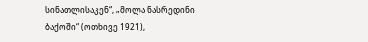სინათლისაკენ“, „მოლა ნასრედინი ბაქოში“ (ოთხივე 1921),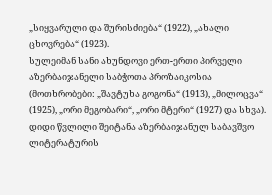„სიყვარული და შურისძიება“ (1922), „ახალი ცხოვრება“ (1923).
სულეიმან სანი ახუნდოვი ერთ-ერთი პირველი აზერბაიჯანელი საბჭოთა პროზაიკოსია (მოთხრობები: „შავტუხა გოგონა“ (1913), „მილოცვა“ (1925), „ორი მეგობარი“, „ორი მტერი“ (1927) და სხვა). დიდი წვლილი შეიტანა აზერბაიჯანულ საბავშვო ლიტერატურის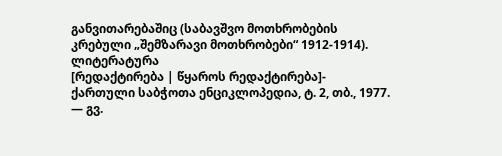განვითარებაშიც (საბავშვო მოთხრობების კრებული „შემზარავი მოთხრობები“ 1912-1914).
ლიტერატურა
[რედაქტირება | წყაროს რედაქტირება]- ქართული საბჭოთა ენციკლოპედია, ტ. 2, თბ., 1977. — გვ.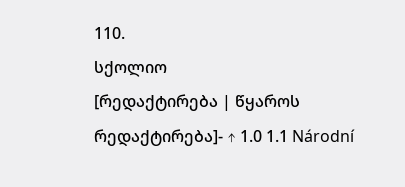110.
სქოლიო
[რედაქტირება | წყაროს რედაქტირება]- ↑ 1.0 1.1 Národní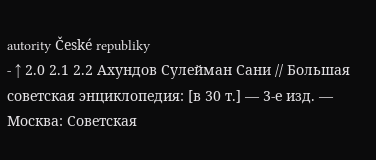autority České republiky
- ↑ 2.0 2.1 2.2 Ахундов Сулейман Сани // Большая советская энциклопедия: [в 30 т.] — 3-е изд. — Москва: Советская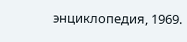энциклопедия, 1969.